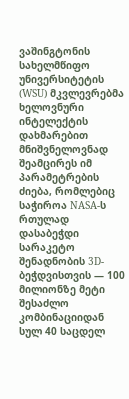ვაშინგტონის სახელმწიფო უნივერსიტეტის (WSU) მკვლევრებმა ხელოვნური ინტელექტის დახმარებით მნიშვნელოვნად შეამცირეს იმ პარამეტრების ძიება, რომლებიც საჭიროა NASA-ს რთულად დასაბეჭდი სარაკეტო შენადნობის 3D-ბეჭდვისთვის — 100 მილიონზე მეტი შესაძლო კომბინაციიდან სულ 40 საცდელ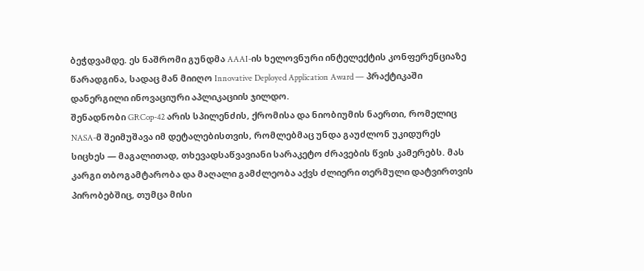ბეჭდვამდე. ეს ნაშრომი გუნდმა AAAI-ის ხელოვნური ინტელექტის კონფერენციაზე წარადგინა, სადაც მან მიიღო Innovative Deployed Application Award — პრაქტიკაში დანერგილი ინოვაციური აპლიკაციის ჯილდო.
შენადნობი GRCop-42 არის სპილენძის, ქრომისა და ნიობიუმის ნაერთი, რომელიც NASA-მ შეიმუშავა იმ დეტალებისთვის, რომლებმაც უნდა გაუძლონ უკიდურეს სიცხეს — მაგალითად, თხევადსაწვავიანი სარაკეტო ძრავების წვის კამერებს. მას კარგი თბოგამტარობა და მაღალი გამძლეობა აქვს ძლიერი თერმული დატვირთვის პირობებშიც, თუმცა მისი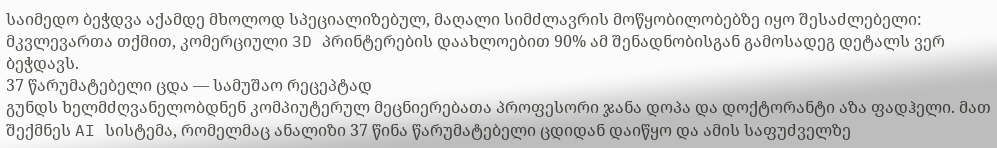საიმედო ბეჭდვა აქამდე მხოლოდ სპეციალიზებულ, მაღალი სიმძლავრის მოწყობილობებზე იყო შესაძლებელი: მკვლევართა თქმით, კომერციული 3D პრინტერების დაახლოებით 90% ამ შენადნობისგან გამოსადეგ დეტალს ვერ ბეჭდავს.
37 წარუმატებელი ცდა — სამუშაო რეცეპტად
გუნდს ხელმძღვანელობდნენ კომპიუტერულ მეცნიერებათა პროფესორი ჯანა დოპა და დოქტორანტი აზა ფადჰელი. მათ შექმნეს AI სისტემა, რომელმაც ანალიზი 37 წინა წარუმატებელი ცდიდან დაიწყო და ამის საფუძველზე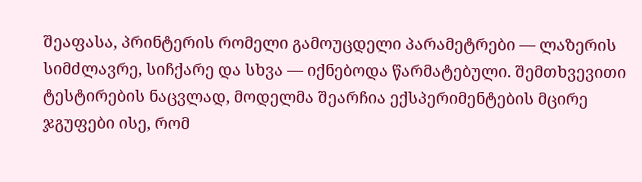შეაფასა, პრინტერის რომელი გამოუცდელი პარამეტრები — ლაზერის სიმძლავრე, სიჩქარე და სხვა — იქნებოდა წარმატებული. შემთხვევითი ტესტირების ნაცვლად, მოდელმა შეარჩია ექსპერიმენტების მცირე ჯგუფები ისე, რომ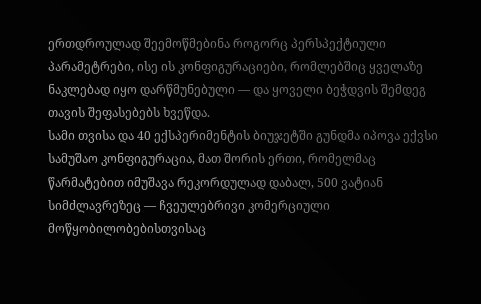ერთდროულად შეემოწმებინა როგორც პერსპექტიული პარამეტრები, ისე ის კონფიგურაციები, რომლებშიც ყველაზე ნაკლებად იყო დარწმუნებული — და ყოველი ბეჭდვის შემდეგ თავის შეფასებებს ხვეწდა.
სამი თვისა და 40 ექსპერიმენტის ბიუჯეტში გუნდმა იპოვა ექვსი სამუშაო კონფიგურაცია, მათ შორის ერთი, რომელმაც წარმატებით იმუშავა რეკორდულად დაბალ, 500 ვატიან სიმძლავრეზეც — ჩვეულებრივი კომერციული მოწყობილობებისთვისაც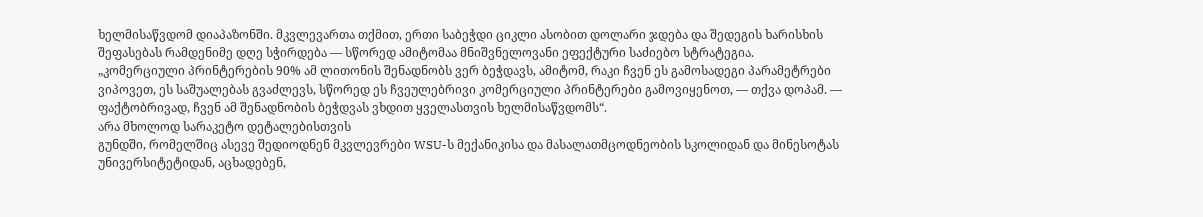ხელმისაწვდომ დიაპაზონში. მკვლევართა თქმით, ერთი საბეჭდი ციკლი ასობით დოლარი ჯდება და შედეგის ხარისხის შეფასებას რამდენიმე დღე სჭირდება — სწორედ ამიტომაა მნიშვნელოვანი ეფექტური საძიებო სტრატეგია.
„კომერციული პრინტერების 90% ამ ლითონის შენადნობს ვერ ბეჭდავს, ამიტომ, რაკი ჩვენ ეს გამოსადეგი პარამეტრები ვიპოვეთ, ეს საშუალებას გვაძლევს, სწორედ ეს ჩვეულებრივი კომერციული პრინტერები გამოვიყენოთ, — თქვა დოპამ. — ფაქტობრივად, ჩვენ ამ შენადნობის ბეჭდვას ვხდით ყველასთვის ხელმისაწვდომს“.
არა მხოლოდ სარაკეტო დეტალებისთვის
გუნდში, რომელშიც ასევე შედიოდნენ მკვლევრები WSU-ს მექანიკისა და მასალათმცოდნეობის სკოლიდან და მინესოტას უნივერსიტეტიდან, აცხადებენ,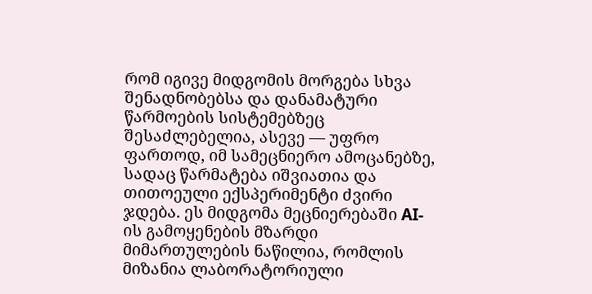რომ იგივე მიდგომის მორგება სხვა შენადნობებსა და დანამატური წარმოების სისტემებზეც შესაძლებელია, ასევე — უფრო ფართოდ, იმ სამეცნიერო ამოცანებზე, სადაც წარმატება იშვიათია და თითოეული ექსპერიმენტი ძვირი ჯდება. ეს მიდგომა მეცნიერებაში AI-ის გამოყენების მზარდი მიმართულების ნაწილია, რომლის მიზანია ლაბორატორიული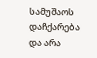სამუშაოს დაჩქარება და არა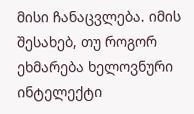მისი ჩანაცვლება. იმის შესახებ, თუ როგორ ეხმარება ხელოვნური ინტელექტი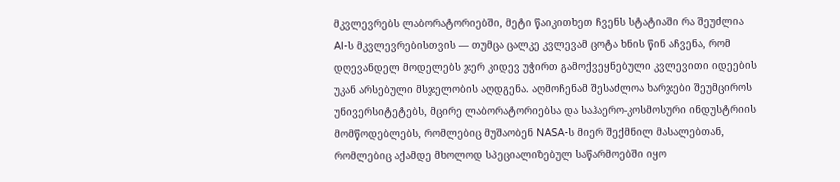მკვლევრებს ლაბორატორიებში, მეტი წაიკითხეთ ჩვენს სტატიაში რა შეუძლია AI-ს მკვლევრებისთვის — თუმცა ცალკე კვლევამ ცოტა ხნის წინ აჩვენა, რომ დღევანდელ მოდელებს ჯერ კიდევ უჭირთ გამოქვეყნებული კვლევითი იდეების უკან არსებული მსჯელობის აღდგენა. აღმოჩენამ შესაძლოა ხარჯები შეუმციროს უნივერსიტეტებს, მცირე ლაბორატორიებსა და საჰაერო-კოსმოსური ინდუსტრიის მომწოდებლებს, რომლებიც მუშაობენ NASA-ს მიერ შექმნილ მასალებთან, რომლებიც აქამდე მხოლოდ სპეციალიზებულ საწარმოებში იყო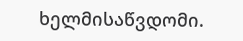ხელმისაწვდომი.